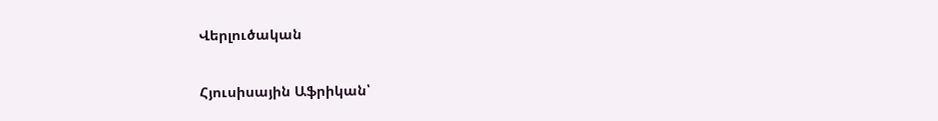Վերլուծական

Հյուսիսային Աֆրիկան՝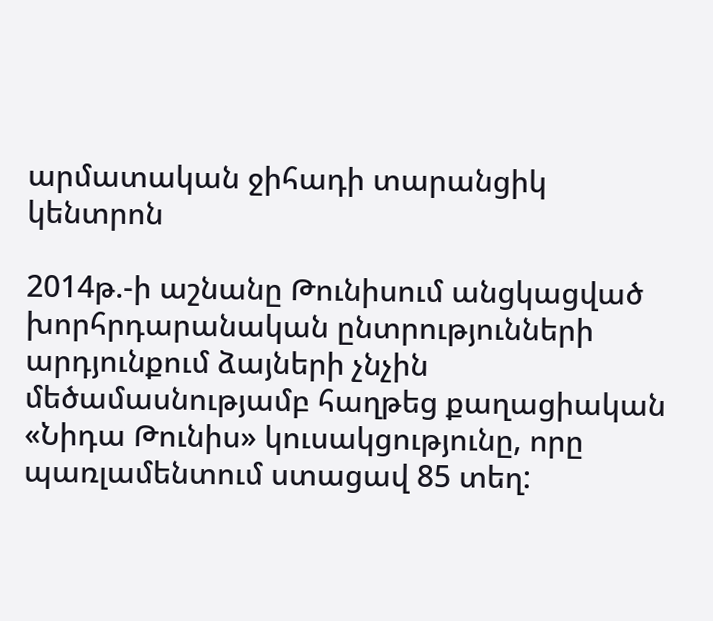արմատական ջիհադի տարանցիկ կենտրոն

2014թ.-ի աշնանը Թունիսում անցկացված խորհրդարանական ընտրությունների արդյունքում ձայների չնչին մեծամասնությամբ հաղթեց քաղացիական «Նիդա Թունիս» կուսակցությունը, որը պառլամենտում ստացավ 85 տեղ: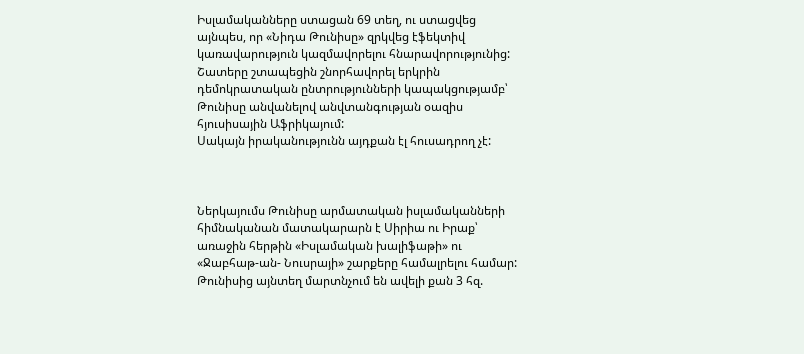Իսլամականները ստացան 69 տեղ, ու ստացվեց այնպես, որ «Նիդա Թունիսը» զրկվեց էֆեկտիվ կառավարություն կազմավորելու հնարավորությունից: Շատերը շտապեցին շնորհավորել երկրին դեմոկրատական ընտրությունների կապակցությամբ՝ Թունիսը անվանելով անվտանգության օազիս հյուսիսային Աֆրիկայում:
Սակայն իրականությունն այդքան էլ հուսադրող չէ:



Ներկայումս Թունիսը արմատական իսլամականների հիմնականան մատակարարն է Սիրիա ու Իրաք՝ առաջին հերթին «Իսլամական խալիֆաթի» ու «Ջաբհաթ-ան- Նուսրայի» շարքերը համալրելու համար: Թունիսից այնտեղ մարտնչում են ավելի քան 3 հզ.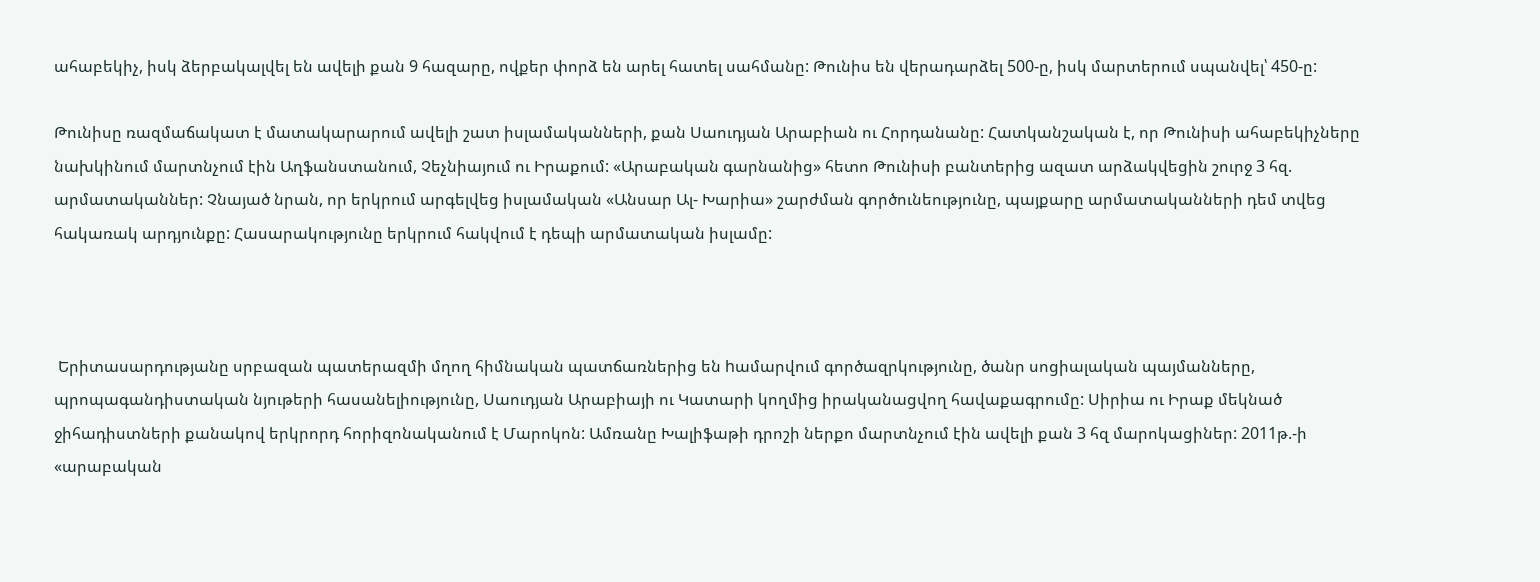ահաբեկիչ, իսկ ձերբակալվել են ավելի քան 9 հազարը, ովքեր փորձ են արել հատել սահմանը: Թունիս են վերադարձել 500-ը, իսկ մարտերում սպանվել՝ 450-ը:

Թունիսը ռազմաճակատ է մատակարարում ավելի շատ իսլամականների, քան Սաուդյան Արաբիան ու Հորդանանը: Հատկանշական է, որ Թունիսի ահաբեկիչները նախկինում մարտնչում էին Աղֆանստանում, Չեչնիայում ու Իրաքում: «Արաբական գարնանից» հետո Թունիսի բանտերից ազատ արձակվեցին շուրջ 3 հզ. արմատականներ: Չնայած նրան, որ երկրում արգելվեց իսլամական «Անսար Ալ- Խարիա» շարժման գործունեությունը, պայքարը արմատականների դեմ տվեց հակառակ արդյունքը: Հասարակությունը երկրում հակվում է դեպի արմատական իսլամը:



 Երիտասարդությանը սրբազան պատերազմի մղող հիմնական պատճառներից են hամարվում գործազրկությունը, ծանր սոցիալական պայմանները, պրոպագանդիստական նյութերի հասանելիությունը, Սաուդյան Արաբիայի ու Կատարի կողմից իրականացվող հավաքագրումը: Սիրիա ու Իրաք մեկնած ջիհադիստների քանակով երկրորդ հորիզոնականում է Մարոկոն: Ամռանը Խալիֆաթի դրոշի ներքո մարտնչում էին ավելի քան 3 հզ մարոկացիներ: 2011թ.-ի «արաբական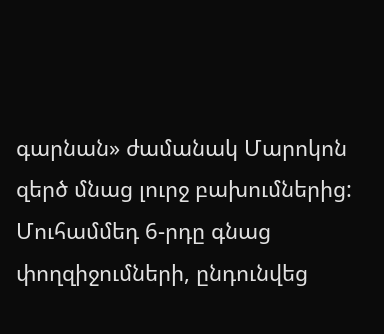գարնան» ժամանակ Մարոկոն զերծ մնաց լուրջ բախումներից: Մուհամմեդ 6-րդը գնաց փողզիջումների, ընդունվեց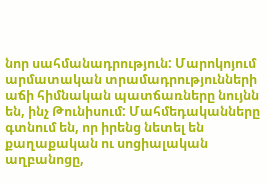նոր սահմանադրություն: Մարոկոյում արմատական տրամադրությունների աճի հիմնական պատճառները նույնն են, ինչ Թունիսում: Մահմեդականները գտնում են, որ իրենց նետել են քաղաքական ու սոցիալական աղբանոցը,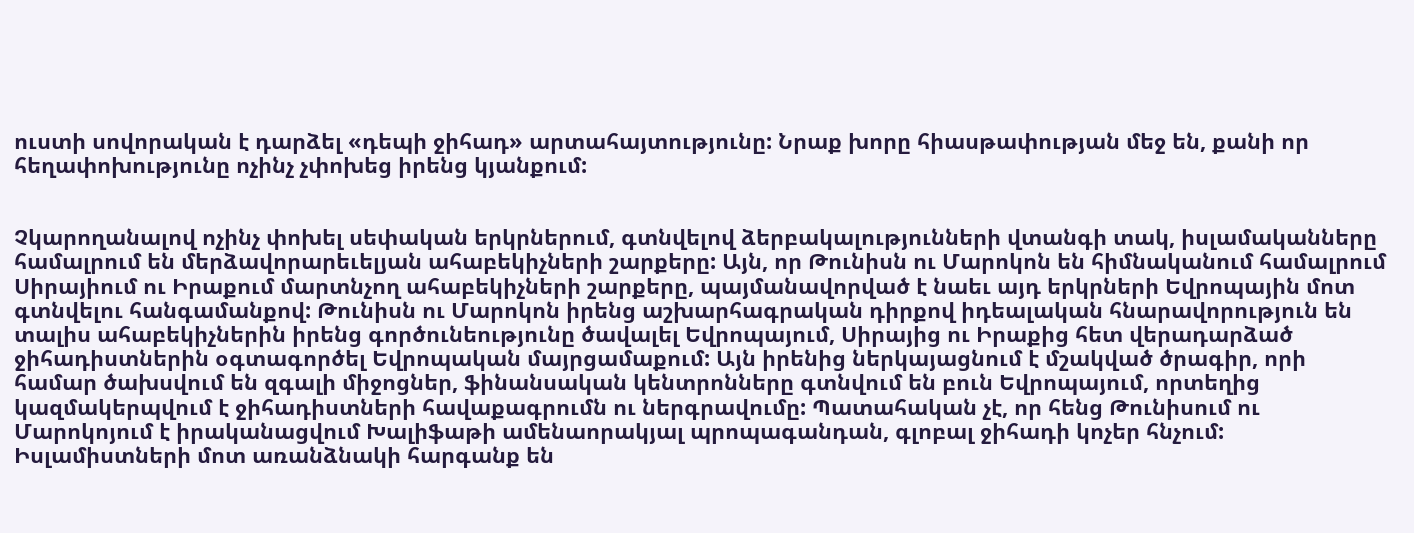ուստի սովորական է դարձել «դեպի ջիհադ» արտահայտությունը: Նրաք խորը հիասթափության մեջ են, քանի որ հեղափոխությունը ոչինչ չփոխեց իրենց կյանքում:


Չկարողանալով ոչինչ փոխել սեփական երկրներում, գտնվելով ձերբակալությունների վտանգի տակ, իսլամականները համալրում են մերձավորարեւելյան ահաբեկիչների շարքերը: Այն, որ Թունիսն ու Մարոկոն են հիմնականում համալրում Սիրայիում ու Իրաքում մարտնչող ահաբեկիչների շարքերը, պայմանավորված է նաեւ այդ երկրների Եվրոպային մոտ գտնվելու հանգամանքով: Թունիսն ու Մարոկոն իրենց աշխարհագրական դիրքով իդեալական հնարավորություն են տալիս ահաբեկիչներին իրենց գործունեությունը ծավալել Եվրոպայում, Սիրայից ու Իրաքից հետ վերադարձած ջիհադիստներին օգտագործել Եվրոպական մայրցամաքում: Այն իրենից ներկայացնում է մշակված ծրագիր, որի համար ծախսվում են զգալի միջոցներ, ֆինանսական կենտրոնները գտնվում են բուն Եվրոպայում, որտեղից կազմակերպվում է ջիհադիստների հավաքագրումն ու ներգրավումը: Պատահական չէ, որ հենց Թունիսում ու Մարոկոյում է իրականացվում Խալիֆաթի ամենաորակյալ պրոպագանդան, գլոբալ ջիհադի կոչեր հնչում: Իսլամիստների մոտ առանձնակի հարգանք են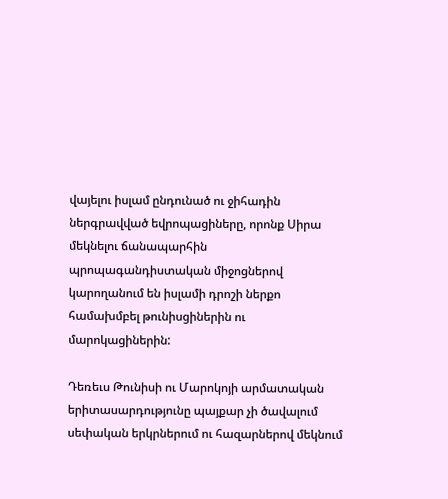վայելու իսլամ ընդունած ու ջիհադին ներգրավված եվրոպացիները, որոնք Սիրա մեկնելու ճանապարհին պրոպագանդիստական միջոցներով կարողանում են իսլամի դրոշի ներքո համախմբել թունիսցիներին ու մարոկացիներին:

Դեռեւս Թունիսի ու Մարոկոյի արմատական երիտասարդությունը պայքար չի ծավալում սեփական երկրներում ու հազարներով մեկնում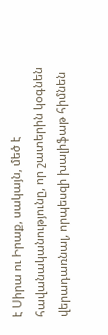է Սիրա ու Իրաք, սակայն, մեծ է հավանականությունը, որ շատերին կօգնեն վերադառնալ, որպեսզի խալիֆաթ հիմնեն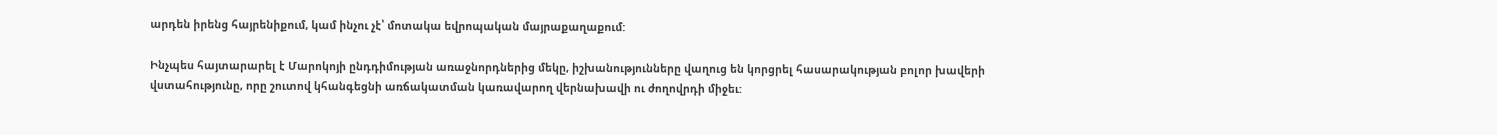արդեն իրենց հայրենիքում, կամ ինչու չէ՝ մոտակա եվրոպական մայրաքաղաքում:

Ինչպես հայտարարել է Մարոկոյի ընդդիմության առաջնորդներից մեկը, իշխանությունները վաղուց են կորցրել հասարակության բոլոր խավերի վստահությունը, որը շուտով կհանգեցնի առճակատման կառավարող վերնախավի ու ժողովրդի միջեւ: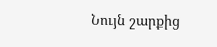Նույն շարքից